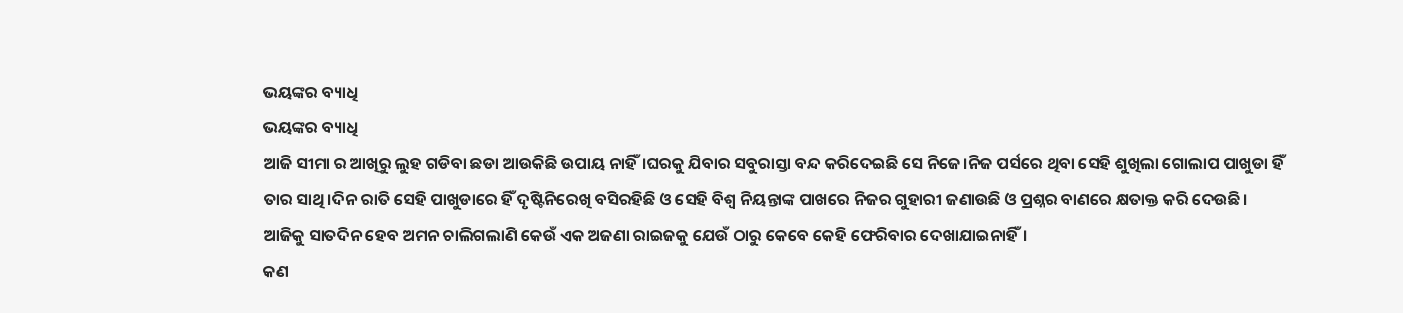ଭୟଙ୍କର ବ୍ୟାଧି
ଭୟଙ୍କର ବ୍ୟାଧି
ଆଜି ସୀମା ର ଆଖିରୁ ଲୁହ ଗଡିବା ଛଡା ଆଉକିଛି ଉପାୟ ନାହିଁ।ଘରକୁ ଯିବାର ସବୁରାସ୍ତା ବନ୍ଦ କରିଦେଇଛି ସେ ନିଜେ।ନିଜ ପର୍ସରେ ଥିବା ସେହି ଶୁଖିଲା ଗୋଲାପ ପାଖୁଡା ହିଁ ତାର ସାଥି।ଦିନ ରାତି ସେହି ପାଖୁଡାରେ ହିଁ ଦୃଷ୍ଟିନିରେଖି ବସିରହିଛି ଓ ସେହି ବିଶ୍ୱ ନିୟନ୍ତାଙ୍କ ପାଖରେ ନିଜର ଗୁହାରୀ ଜଣାଉଛି ଓ ପ୍ରଶ୍ନର ବାଣରେ କ୍ଷତାକ୍ତ କରି ଦେଉଛି।
ଆଜିକୁ ସାତଦିନ ହେବ ଅମନ ଚାଲିଗଲାଣି କେଉଁ ଏକ ଅଜଣା ରାଇଜକୁ ଯେଉଁ ଠାରୁ କେବେ କେହି ଫେରିବାର ଦେଖାଯାଇନାହିଁ।
କଣ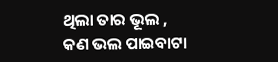ଥିଲା ତାର ଭୂଲ ,
କଣ ଭଲ ପାଇବାଟା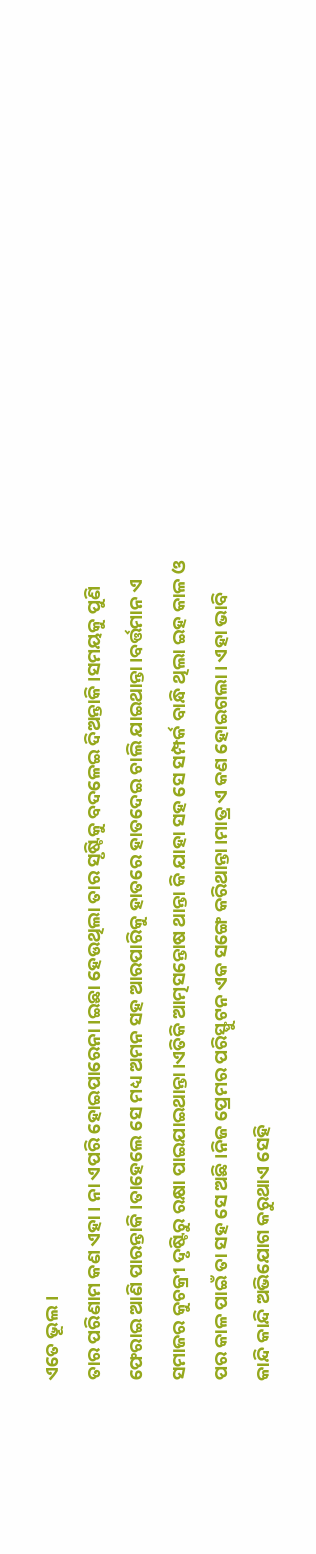ଏତେ ଭୂଲ।
ତାର ପରିଣାମ କଣ ଏହା। ନା ଏପରି ହୋଇପାରେନା।ଇଛା ହେଉଥିଲା ତାର ସୃଷ୍ଟିକୁ ବଦଳେଇ ଦିଅନ୍ତାକି।ସମୟକୁ ପୁଣି ଫେରାଇ ଆଣି ପାରନ୍ତାକି।ତାହେଲେ ସେ ମଧ୍ୟ ଅମନ ସହ ଆରପାରିକୁ ହାତରେ ହାତଦେଇ ଚାଲି ଯାଇଥାନ୍ତା।ବର୍ତ୍ତମାନ ଏ ସମାଜର କୁଚକ୍ରୀ ଦୃଷ୍ଟିରୁ ରକ୍ଷା ପାଇଯାଇଥାନ୍ତା।ଏତିକି ଆତ୍ମସନ୍ତୋଷ ଥାନ୍ତା କି ଯାହା ସହ ସେ ସମ୍ପର୍କ ବାନ୍ଧି ଥିଲା ଇହ କାଳ ଓ ପର କାଳ ପାଇଁ ତା ସହ ସେ ଅଛି।ନିଜ ପ୍ରେମର ପରିସ୍ଫୁଟନ ଏକ ସଙ୍ଗେ କରିଥାନ୍ତା।ମାତ୍ର ଏ କଣ ହୋଇଗଲା। ଏହା ଭାବି କାନ୍ଦି କାନ୍ଦି ଅଭିଯୋଗ କରୁଥାଏ ସେହି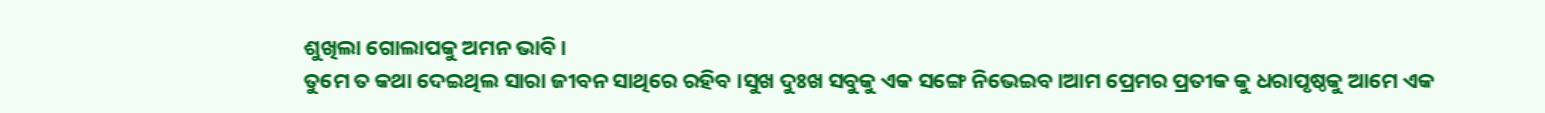ଶୁଖିଲା ଗୋଲାପକୁ ଅମନ ଭାବି।
ତୁମେ ତ କଥା ଦେଇଥିଲ ସାରା ଜୀବନ ସାଥିରେ ରହିବ ।ସୁଖ ଦୁଃଖ ସବୁକୁ ଏକ ସଙ୍ଗେ ନିଭେଇବ।ଆମ ପ୍ରେମର ପ୍ରତୀକ କୁ ଧରାପୃଷ୍ଠକୁ ଆମେ ଏକ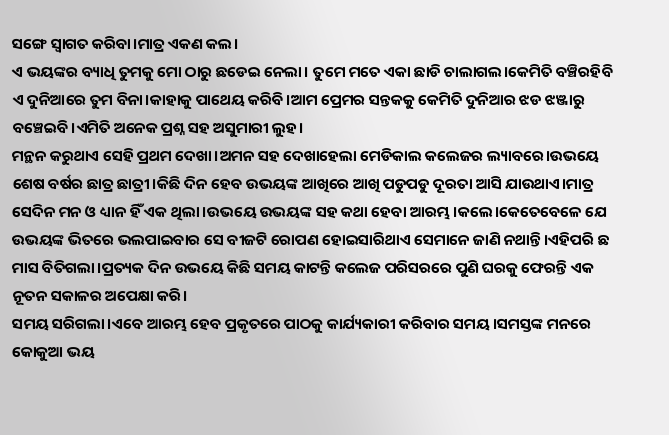ସଙ୍ଗେ ସ୍ୱାଗତ କରିବା।ମାତ୍ର ଏକଣ କଲ।
ଏ ଭୟଙ୍କର ବ୍ୟାଧି ତୁମକୁ ମୋ ଠାରୁ ଛଡେଇ ନେଲା। ତୁମେ ମତେ ଏକା ଛାଡି ଚାଲାଗଲ।କେମିତି ବଞ୍ଚିରହିବି ଏ ଦୁନିଆରେ ତୁମ ବିନା।କାହାକୁ ପାଥେୟ କରିବି।ଆମ ପ୍ରେମର ସନ୍ତକକୁ କେମିତି ଦୁନିଆର ଝଡ ଝଞ୍ଜାରୁ ବଞ୍ଚେଇବି।ଏମିତି ଅନେକ ପ୍ରଶ୍ନ ସହ ଅସୁମାରୀ ଲୁହ।
ମନ୍ଥନ କରୁଥାଏ ସେହି ପ୍ରଥମ ଦେଖା।ଅମନ ସହ ଦେଖାହେଲା ମେଡିକାଲ କଲେଜର ଲ୍ୟାବରେ।ଉଭୟେ ଶେଷ ବର୍ଷର ଛାତ୍ର ଛାତ୍ରୀ।କିଛି ଦିନ ହେବ ଉଭୟଙ୍କ ଆଖିରେ ଆଖି ପଡୁପଡୁ ଦୂରତା ଆସି ଯାଉଥାଏ।ମାତ୍ର ସେଦିନ ମନ ଓ ଧ୍ୟାନ ହିଁ ଏକ ଥିଲା।ଉଭୟେ ଉଭୟଙ୍କ ସହ କଥା ହେବା ଆରମ୍ଭ।କଲେ।କେତେବେଳେ ଯେ ଉଭୟଙ୍କ ଭିତରେ ଭଲପାଇବାର ସେ ବୀଜଟି ରୋପଣ ହୋଇସାରିଥାଏ ସେମାନେ ଜାଣି ନଥାନ୍ତି।ଏହିପରି ଛ ମାସ ବିତିଗଲା।ପ୍ରତ୍ୟକ ଦିନ ଉଭୟେ କିଛି ସମୟ କାଟନ୍ତି କଲେଜ ପରିସରରେ ପୁଣି ଘରକୁ ଫେରନ୍ତି ଏକ ନୂତନ ସକାଳର ଅପେକ୍ଷା କରି।
ସମୟ ସରିଗଲା।ଏବେ ଆରମ୍ଭ ହେବ ପ୍ରକୃତରେ ପାଠକୁ କାର୍ଯ୍ୟକାରୀ କରିବାର ସମୟ।ସମସ୍ତଙ୍କ ମନରେ କୋକୁଆ ଭୟ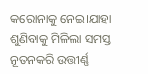କରୋନାକୁ ନେଇ।ଯାହା ଶୁଣିବାକୁ ମିଳିଲା ସମସ୍ତ ନୂତନକରି ଉତ୍ତୀର୍ଣ୍ଣ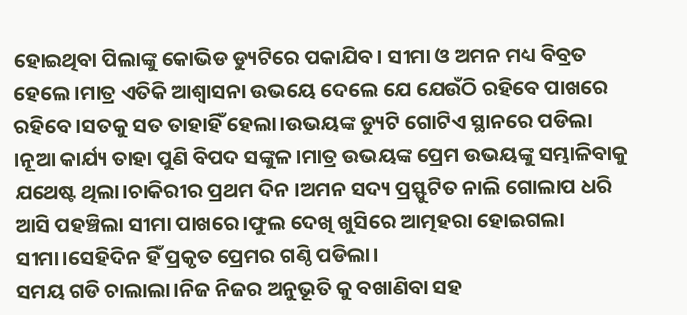ହୋଇଥିବା ପିଲାଙ୍କୁ କୋଭିଡ ଡ୍ୟୁଟିରେ ପକାଯିବ। ସୀମା ଓ ଅମନ ମଧ୍ୟ ବିବ୍ରତ ହେଲେ।ମାତ୍ର ଏତିକି ଆଶ୍ୱାସନା ଉଭୟେ ଦେଲେ ଯେ ଯେଉଁଠି ରହିବେ ପାଖରେ ରହିବେ।ସତକୁ ସତ ତାହାହିଁ ହେଲା।ଉଭୟଙ୍କ ଡ୍ୟୁଟି ଗୋଟିଏ ସ୍ଥାନରେ ପଡିଲା ।ନୂଆ କାର୍ଯ୍ୟ ତାହା ପୁଣି ବିପଦ ସଙ୍କୁଳ।ମାତ୍ର ଉଭୟଙ୍କ ପ୍ରେମ ଉଭୟଙ୍କୁ ସମ୍ଭାଳିବାକୁ ଯଥେଷ୍ଟ ଥିଲା।ଚାକିରୀର ପ୍ରଥମ ଦିନ ।ଅମନ ସଦ୍ୟ ପ୍ରସ୍ଫୁଟିତ ନାଲି ଗୋଲାପ ଧରି ଆସି ପହଞ୍ଚିଲା ସୀମା ପାଖରେ।ଫୁଲ ଦେଖି ଖୁସିରେ ଆତ୍ମହରା ହୋଇଗଲା ସୀମା।ସେହିଦିନ ହିଁ ପ୍ରକୃତ ପ୍ରେମର ଗଣ୍ଠି ପଡିଲା।
ସମୟ ଗଡି ଚାଲାଲା।ନିଜ ନିଜର ଅନୁଭୂତି କୁ ବଖାଣିବା ସହ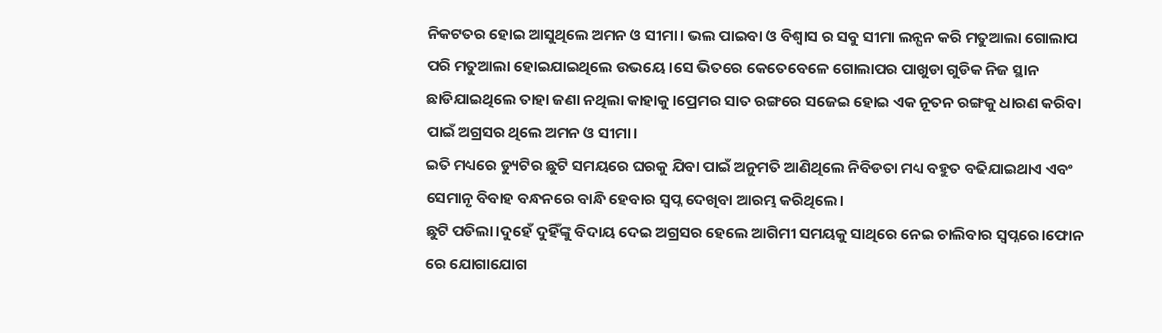ନିକଟତର ହୋଇ ଆସୁଥିଲେ ଅମନ ଓ ସୀମା। ଭଲ ପାଇବା ଓ ବିଶ୍ୱାସ ର ସବୁ ସୀମା ଲନ୍ଘନ କରି ମତୁଆଲା ଗୋଲାପ ପରି ମତୁଆଲା ହୋଇଯାଇଥିଲେ ଉଭୟେ।ସେ ଭିତରେ କେତେବେଳେ ଗୋଲାପର ପାଖୁଡା ଗୁଡିକ ନିଜ ସ୍ଥାନ ଛାଡିଯାଇଥିଲେ ତାହା ଜଣା ନଥିଲା କାହାକୁ।ପ୍ରେମର ସାତ ରଙ୍ଗରେ ସଜେଇ ହୋଇ ଏକ ନୂତନ ରଙ୍ଗକୁ ଧାରଣ କରିବା ପାଇଁ ଅଗ୍ରସର ଥିଲେ ଅମନ ଓ ସୀମା।
ଇତି ମଧ୍ୟରେ ଡ୍ୟୁଟିର ଛୁଟି ସମୟରେ ଘରକୁ ଯିବା ପାଇଁ ଅନୁମତି ଆଣିଥିଲେ ନିବିଡତା ମଧ୍ୟ ବହୁତ ବଢିଯାଇଥାଏ ଏବଂ ସେମାନୃ ବିବାହ ବନ୍ଧନରେ ବାନ୍ଧି ହେବାର ସ୍ୱପ୍ନ ଦେଖିବା ଆରମ୍ଭ କରିଥିଲେ।
ଛୁଟି ପଡିଲା।ଦୁହେଁ ଦୁହିଁଙ୍କୁ ବିଦାୟ ଦେଇ ଅଗ୍ରସର ହେଲେ ଆଗିମୀ ସମୟକୁ ସାଥିରେ ନେଇ ଚାଲିବାର ସ୍ୱପ୍ନରେ।ଫୋନ ରେ ଯୋଗାଯୋଗ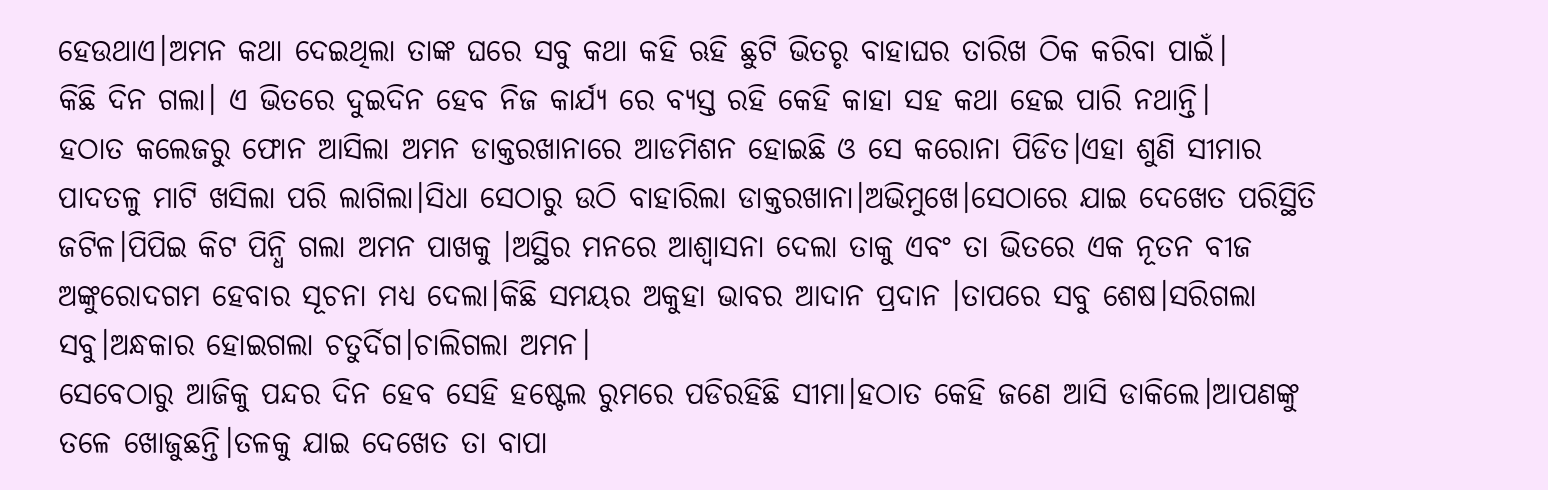ହେଉଥାଏ।ଅମନ କଥା ଦେଇଥିଲା ତାଙ୍କ ଘରେ ସବୁ କଥା କହି ଋହି ଛୁଟି ଭିତରୃ ବାହାଘର ତାରିଖ ଠିକ କରିବା ପାଇଁ।
କିଛି ଦିନ ଗଲା। ଏ ଭିତରେ ଦୁଇଦିନ ହେବ ନିଜ କାର୍ଯ୍ୟ ରେ ବ୍ୟସ୍ତ ରହି କେହି କାହା ସହ କଥା ହେଇ ପାରି ନଥାନ୍ତି।
ହଠାତ କଲେଜରୁ ଫୋନ ଆସିଲା ଅମନ ଡାକ୍ତରଖାନାରେ ଆଡମିଶନ ହୋଇଛି ଓ ସେ କରୋନା ପିଡିତ।ଏହା ଶୁଣି ସୀମାର ପାଦତଳୁ ମାଟି ଖସିଲା ପରି ଲାଗିଲା।ସିଧା ସେଠାରୁ ଉଠି ବାହାରିଲା ଡାକ୍ତରଖାନା।ଅଭିମୁଖେ।ସେଠାରେ ଯାଇ ଦେଖେତ ପରିସ୍ଥିତି ଜଟିଳ।ପିପିଇ କିଟ ପିନ୍ଧି ଗଲା ଅମନ ପାଖକୁ ।ଅସ୍ଥିର ମନରେ ଆଶ୍ୱାସନା ଦେଲା ତାକୁ ଏବଂ ତା ଭିତରେ ଏକ ନୂତନ ବୀଜ ଅଙ୍କୁରୋଦଗମ ହେବାର ସୂଚନା ମଧ୍ୟ ଦେଲା।କିଛି ସମୟର ଅକୁହା ଭାବର ଆଦାନ ପ୍ରଦାନ ।ତାପରେ ସବୁ ଶେଷ।ସରିଗଲା ସବୁ।ଅନ୍ଧକାର ହୋଇଗଲା ଚତୁର୍ଦିଗ।ଚାଲିଗଲା ଅମନ।
ସେବେଠାରୁ ଆଜିକୁ ପନ୍ଦର ଦିନ ହେବ ସେହି ହଷ୍ଟେଲ ରୁମରେ ପଡିରହିଛି ସୀମା।ହଠାତ କେହି ଜଣେ ଆସି ଡାକିଲେ।ଆପଣଙ୍କୁ ତଳେ ଖୋଜୁଛନ୍ତି।ତଳକୁ ଯାଇ ଦେଖେତ ତା ବାପା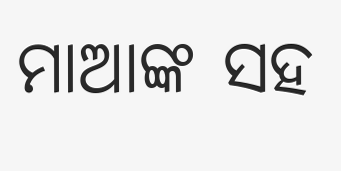ମାଆଙ୍କ ସହ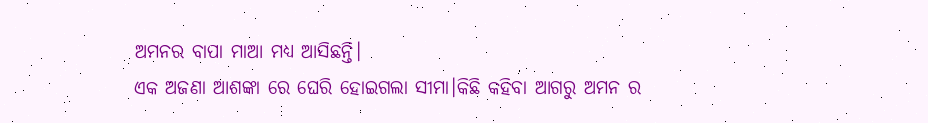ଅମନର ବାପା ମାଆ ମଧ୍ୟ ଆସିଛନ୍ତି।
ଏକ ଅଜଣା ଆଶଙ୍କା ରେ ଘେରି ହୋଇଗଲା ସୀମା।କିଛି କହିବା ଆଗରୁ ଅମନ ର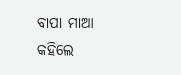ବାପା ମାଆ କହିଲେ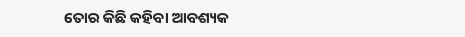ତୋର କିଛି କହିବା ଆବଶ୍ୟକ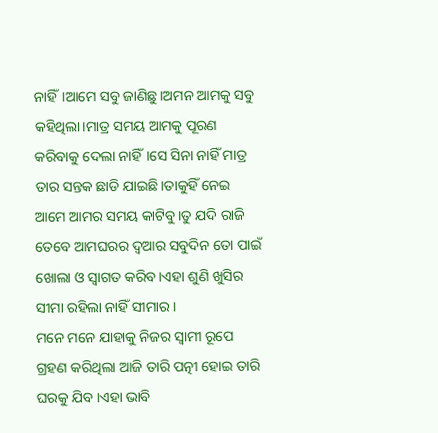ନାହିଁ।ଆମେ ସବୁ ଜାଣିଛୁ।ଅମନ ଆମକୁ ସବୁ କହିଥିଲା।ମାତ୍ର ସମୟ ଆମକୁ ପୂରଣ କରିବାକୁ ଦେଲା ନାହିଁ।ସେ ସିନା ନାହିଁ ମାତ୍ର ତାର ସନ୍ତକ ଛାଡି ଯାଇଛି।ତାକୁହିଁ ନେଇ ଆମେ ଆମର ସମୟ କାଟିବୁ।ତୁ ଯଦି ରାଜି ତେବେ ଆମଘରର ଦ୍ୱଆର ସବୁଦିନ ତୋ ପାଇଁ ଖୋଲା ଓ ସ୍ୱାଗତ କରିବ।ଏହା ଶୁଣି ଖୁସିର ସୀମା ରହିଲା ନାହିଁ ସୀମାର।
ମନେ ମନେ ଯାହାକୁ ନିଜର ସ୍ୱାମୀ ରୂପେ ଗ୍ରହଣ କରିଥିଲା ଆଜି ତାରି ପତ୍ନୀ ହୋଇ ତାରି ଘରକୁ ଯିବ ।ଏହା ଭାବି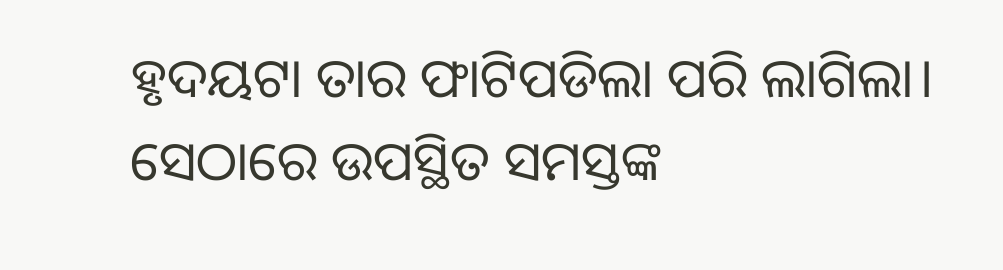ହୃଦୟଟା ତାର ଫାଟିପଡିଲା ପରି ଲାଗିଲା। ସେଠାରେ ଉପସ୍ଥିତ ସମସ୍ତଙ୍କ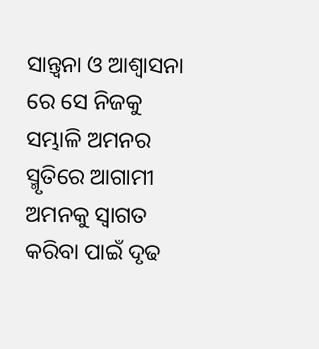ସାନ୍ତ୍ବନା ଓ ଆଶ୍ୱାସନା ରେ ସେ ନିଜକୁ ସମ୍ଭାଳି ଅମନର ସ୍ମୃତିରେ ଆଗାମୀ ଅମନକୁ ସ୍ୱାଗତ କରିବା ପାଇଁ ଦୃଢ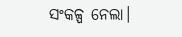ସଂକଳ୍ପ ନେଲା।